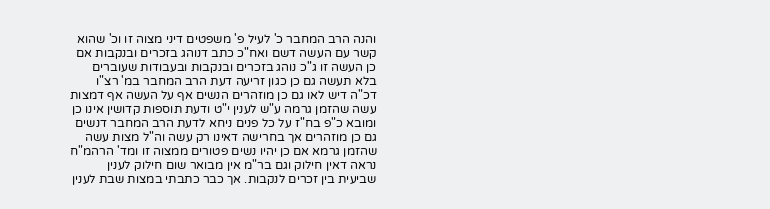והנה הרב המחבר כ' לעיל פ' משפטים דיני מצוה זו וכ' שהוא קשר עם העשה דשם ואח"כ כתב דנוהג בזכרים ובנקבות אם כן העשה זו ג"כ נוהג בזכרים ובנקבות ובעבודות שעוברים בלא תעשה גם כן כגון זריעה דעת הרב המחבר במ' רצ"ו דכ"ה דיש לאו גם כן מוזהרים הנשים אף על העשה אף דמצות עשה שהזמן גרמה ע"ש לענין י"ט ודעת תוספות קדושין אינו כן ומובא כ"פ בח"ז על כל פנים ניחא לדעת הרב המחבר דנשים גם כן מוזהרים אך בחרישה דאינו רק עשה וה"ל מצות עשה שהזמן גרמא אם כן יהיו נשים פטורים ממצוה זו ומד' הרהמ"ח נראה דאין חילוק וגם בר"מ אין מבואר שום חילוק לענין שביעית בין זכרים לנקבות. אך כבר כתבתי במצות שבת לענין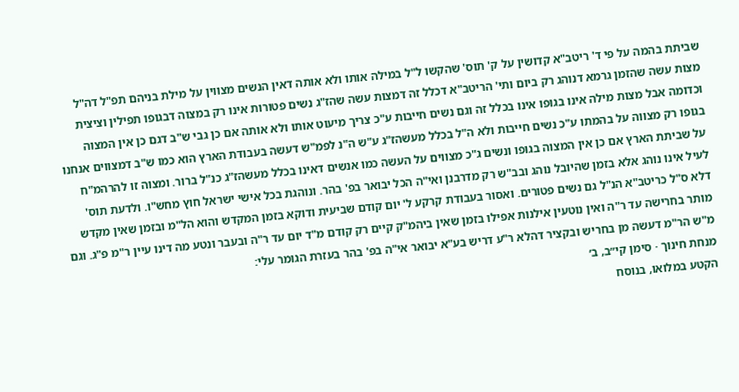שביתת בהמה על פי ד' ריטב"א קדושין על ק' תוס' שהקשו ל"ל במילה אותו ולא אותה דאין הנשים מצווין על מילת בניהם תפ"ל דה"ל מצות עשה שהזמן גרמא דנוהג רק ביום ותי' הריטב"א דכלל זה דמצות עשה שהז"ג נשים פטורות אינו רק במצוה דבגופו תפילין וציצית וכדומה אבל מצות מילה אינו בגופו אינו בכלל זה וגם נשים חייבות ע"כ צריך מיעוט אותו ולא אותה אם כן גבי ש"ב דגם כן אין המצוה בגופו רק מצווה על בהמתו ע"כ נשים חייבות ולא ה"ל בכלל מעשהז"ג ע"ש ה"נ לפמ"ש דעשה בעבודת הארץ הוא כמו ש"ב דמצווים אנחנו על שביתת הארץ אם כן אין המצוה בגופו ונשים ג"כ מצווים על העשה כמו אנשים דאינו בכלל מעשהז"ג כנ"ל ברור. ומצוה זו להרהמ"ח לעיל אינו נוהג אלא בזמן שהיובל נוהג ובב"ש רק מדרבנן ואי"ה הכל יבואר בפ' בהר. ונוהגת בכל אישי ישראל חוץ מחש"ו. ולדעת תוס' דלא ס"ל כריטב"א הנ"ל גם נשים פטורים. ואסור בעבודת קרקע ל' יום קודם שביעית ודוקא בזמן המקדש והוא הל"מ ובזמן שאין מקדש מותר בחרישה עד ר"ה ואין נוטעין אילנות אפילו בזמן שאין ביהמ"ק קיים רק קודם מ"ד יום עד ר"ה ובעבר ונטע מה דינו עיין ר"מ פ"ג. וגם מ"ש הר"מ דעשה מן בחריש ובקציר דהלא ר"ע דריש בע"א יבואר אי"ה בפ' בהר בעזרת הגומר עלי:
מנחת חינוך · סימן קי״ב, ב׳
הקטע במלואו, בנוסח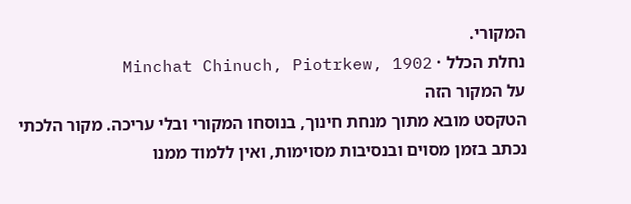המקורי.
נחלת הכלל · Minchat Chinuch, Piotrkew, 1902
על המקור הזה
הטקסט מובא מתוך מנחת חינוך, בנוסחו המקורי ובלי עריכה. מקור הלכתי נכתב בזמן מסוים ובנסיבות מסוימות, ואין ללמוד ממנו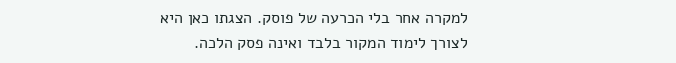למקרה אחר בלי הכרעה של פוסק. הצגתו כאן היא לצורך לימוד המקור בלבד ואינה פסק הלכה.